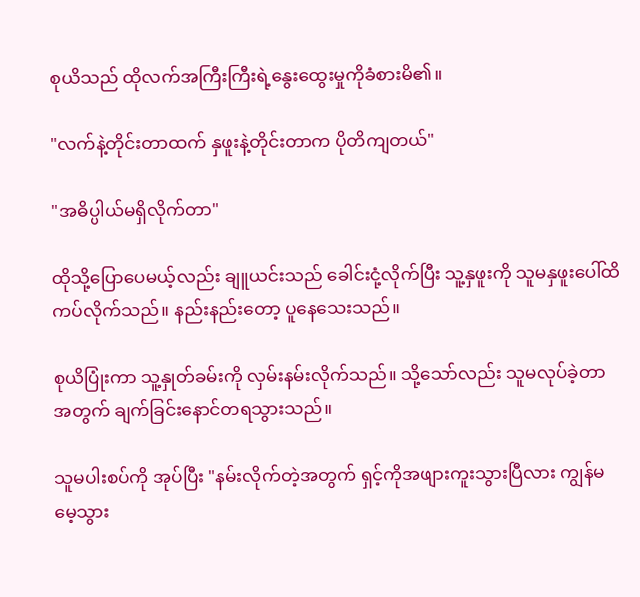စုယိသည် ထိုလက်အကြီးကြီးရဲ့နွေးထွေးမှုကိုခံစားမိ၏။

"လက်နဲ့တိုင်းတာထက် နှဖူးနဲ့တိုင်းတာက ပိုတိကျတယ်"

"အဓိပ္ပါယ်မရှိလိုက်တာ"

ထိုသို့ပြောပေမယ့်လည်း ချူယင်းသည် ခေါင်းငုံ့လိုက်ပြီး သူ့နှဖူးကို သူမနှဖူးပေါ်ထိကပ်လိုက်သည်။ နည်းနည်းတော့ ပူနေသေးသည်။

စုယိပြုံးကာ သူ့နှုတ်ခမ်းကို လှမ်းနမ်းလိုက်သည်။ သို့သော်လည်း သူမလုပ်ခဲ့တာအတွက် ချက်ခြင်းနောင်တရသွားသည်။

သူမပါးစပ်ကို အုပ်ပြီး "နမ်းလိုက်တဲ့အတွက် ရှင့်ကိုအဖျားကူးသွားပြီလား ကျွန်မမေ့သွား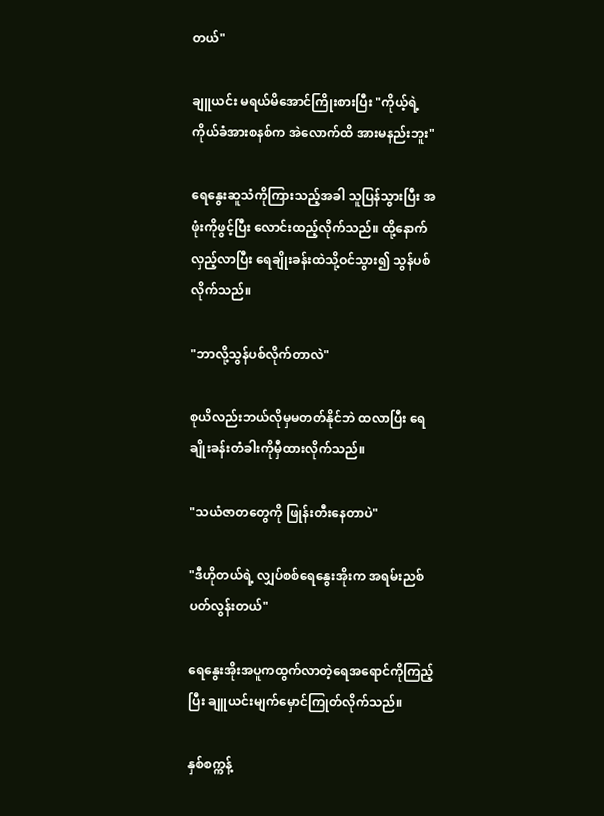တယ်"

ချူယင်း မရယ်မိအောင်ကြိုးစားပြီး "ကိုယ့်ရဲ့ ကိုယ်ခံအားစနစ်က အဲလောက်ထိ အားမနည်းဘူး"

ရေနွေးဆူသံကိုကြားသည့်အခါ သူပြန်သွားပြီး အဖုံးကိုဖွင့်ပြီး လောင်းထည့်လိုက်သည်။ ထို့နောက် လှည့်လာပြီး ရေချိုးခန်းထဲသို့ဝင်သွား၍ သွန်ပစ်လိုက်သည်။

"ဘာလို့သွန်ပစ်လိုက်တာလဲ"

စုယိလည်းဘယ်လိုမှမတတ်နိုင်ဘဲ ထလာပြီး ရေချိုးခန်းတံခါးကိုမှီထားလိုက်သည်။

"သယံဇာတတွေကို ဖြုန်းတီးနေတာပဲ"

"ဒီဟိုတယ်ရဲ့ လျှပ်စစ်ရေနွေးအိုးက အရမ်းညစ်ပတ်လွန်းတယ်"

ရေနွေးအိုးအပူကထွက်လာတဲ့ရေအရောင်ကိုကြည့်ပြီး ချူယင်းမျက်မှောင်ကြုတ်လိုက်သည်။

နှစ်စက္ကန့်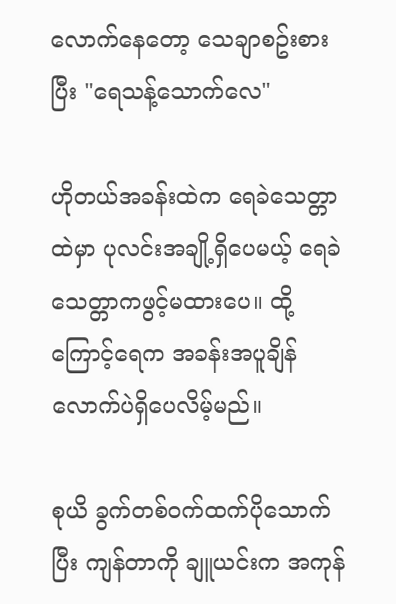လောက်နေတော့ သေချာစဥ်းစားပြီး "ရေသန့်သောက်လေ"

ဟိုတယ်အခန်းထဲက ရေခဲသေတ္တာထဲမှာ ပုလင်းအချို့ရှိပေမယ့် ရေခဲသေတ္တာကဖွင့်မထားပေ။ ထို့ကြောင့်ရေက အခန်းအပူချိန်လောက်ပဲရှိပေလိမ့်မည်။

စုယိ ခွက်တစ်ဝက်ထက်ပိုသောက်ပြီး ကျန်တာကို ချူယင်းက အကုန်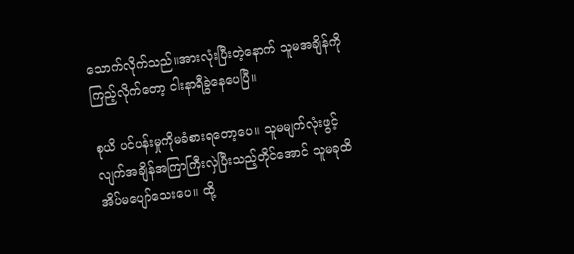သောက်လိုက်သည်။အားလုံးပြီးတဲ့နောက် သူမအချိန်ကိုကြည့်လိုက်တော့ ငါးနာရီခွဲနေပေပြီ။

စုယိ ပင်ပန်းမှုကိုမခံစားရတော့ပေ။ သူမမျက်လုံးဖွင့်လျက်အချိန်အကြာကြီးလှဲပြီးသည့်တိုင်အောင် သူမခုထိအိပ်မပျော်သေးပေ။ ထို့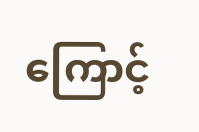ကြောင့်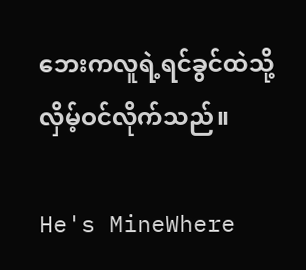ဘေးကလူရဲ့ရင်ခွင်ထဲသို့ လှိမ့်ဝင်လိုက်သည်။

He's MineWhere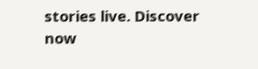stories live. Discover now